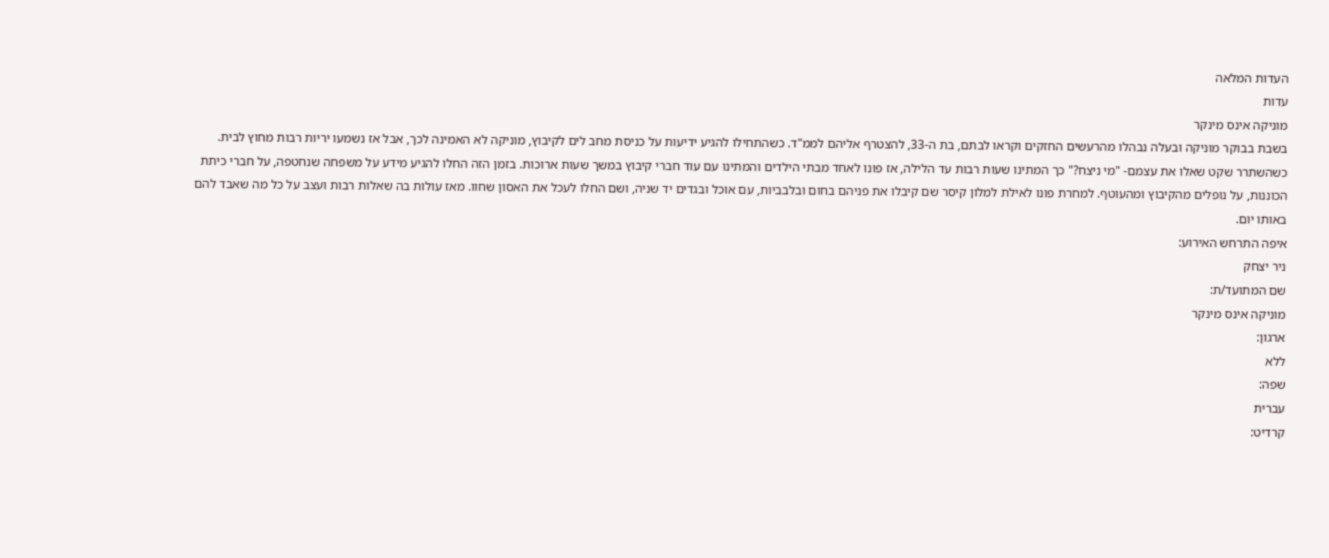העדות המלאה
עדות
מוניקה אינס מינקר
בשבת בבוקר מוניקה ובעלה נבהלו מהרעשים החזקים וקראו לבתם, בת ה-33, להצטרף אליהם לממ"ד. כשהתחילו להגיע ידיעות על כניסת מחב לים לקיבוץ, מוניקה לא האמינה לכך, אבל אז נשמעו יריות רבות מחוץ לבית. כשהשתרר שקט שאלו את עצמם- "מי ניצח?" כך המתינו שעות רבות עד הלילה, אז פונו לאחד מבתי הילדים והמתינו עם עוד חברי קיבוץ במשך שעות ארוכות. בזמן הזה החלו להגיע מידע על משפחה שנחטפה, על חברי כיתת הכוננות, על נופלים מהקיבוץ ומהעוטף. למחרת פונו לאילת למלון קיסר שם קיבלו את פניהם בחום ובלבביות, עם אוכל ובגדים יד שניה, ושם החלו לעכל את האסון שחוו. מאז עולות בה שאלות רבות ועצב על כל מה שאבד להם באותו יום.
איפה התרחש האירוע:
ניר יצחק
שם המתועד/ת:
מוניקה אינס מינקר
ארגון:
ללא
שפה:
עברית
קרדיט: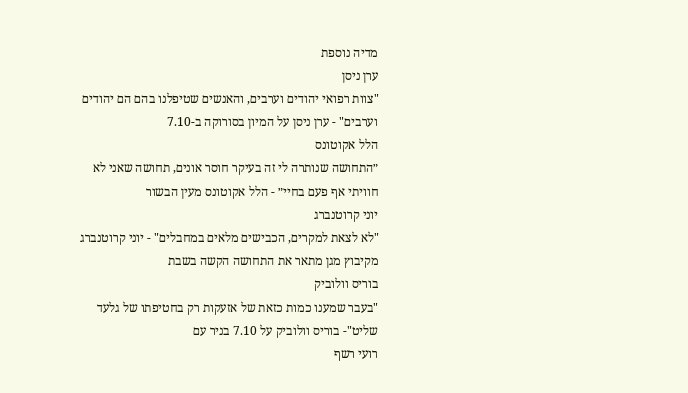מדיה נוספת
ערן ניסן
"צוות רפואי יהודים וערבים, והאנשים שטיפלנו בהם הם יהודים וערבים" - ערן ניסן על המיון בסורוקה ב-7.10
הלל אקוטונס
״התחושה שנותרה לי זה בעיקר חוסר אונים, תחושה שאני לא חוויתי אף פעם בחיי״ - הלל אקוטונס מעין הבשור
יוני קרוטנברג
"לא לצאת למקרים, הכבישים מלאים במחבלים" - יוני קרוטנברג מקיבוץ מגן מתאר את התחושה הקשה בשבת
בוריס וולוביק
"בעבר שמענו כמות כזאת של אזעקות רק בחטיפתו של גלעד שליט"- בוריס וולוביק על 7.10 בניר עם
רועי רשף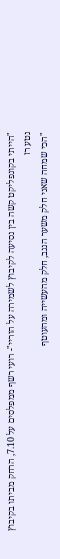"הייתי בקונפליקט קשה בין נסיעה לקיבוץ לשמירה על הוריי"- רועי רשף ממפלסים על 7.10, הרחק מביתו בקיבוץ
נטע רז
"הכי שמחה שאני חלק משער הנגב, חלק מהעשייה ומהעוטף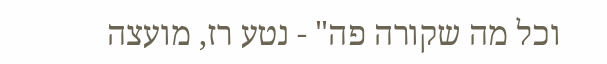וכל מה שקורה פה" - נטע רז, מועצה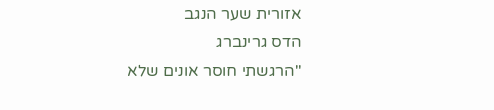אזורית שער הנגב
הדס גרינברג
"הרגשתי חוסר אונים שלא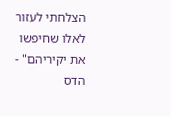הצלחתי לעזור לאלו שחיפשו את יקיריהם" - הדס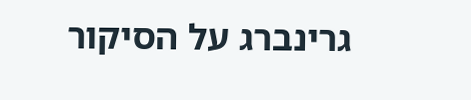גרינברג על הסיקור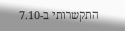התקשרותי ב-7.10